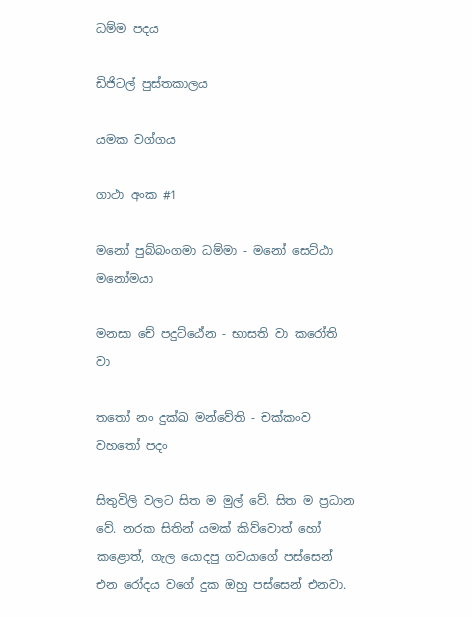ධම්ම පදය

ඩිජිටල් පුස්තකාලය

යමක වග්ගය

ගාථා අංක #1

මනෝ පුබ්බංගමා ධම්මා - මනෝ සෙට්ඨා මනෝමයා

මනසා චේ පදුට්ඨේන - භාසති වා කරෝති වා

තතෝ නං දුක්ඛ මන්වේති - චක්කංව වහතෝ පදං

සිතුවිලි වලට සිත ම මුල් වේ. සිත ම ප්‍රධාන වේ. නරක සිතින් යමක් කිව්වොත් හෝ කළොත්, ගැල යොදපු ගවයාගේ පස්සෙන් එන රෝදය වගේ දුක ඔහු පස්සෙන් එනවා.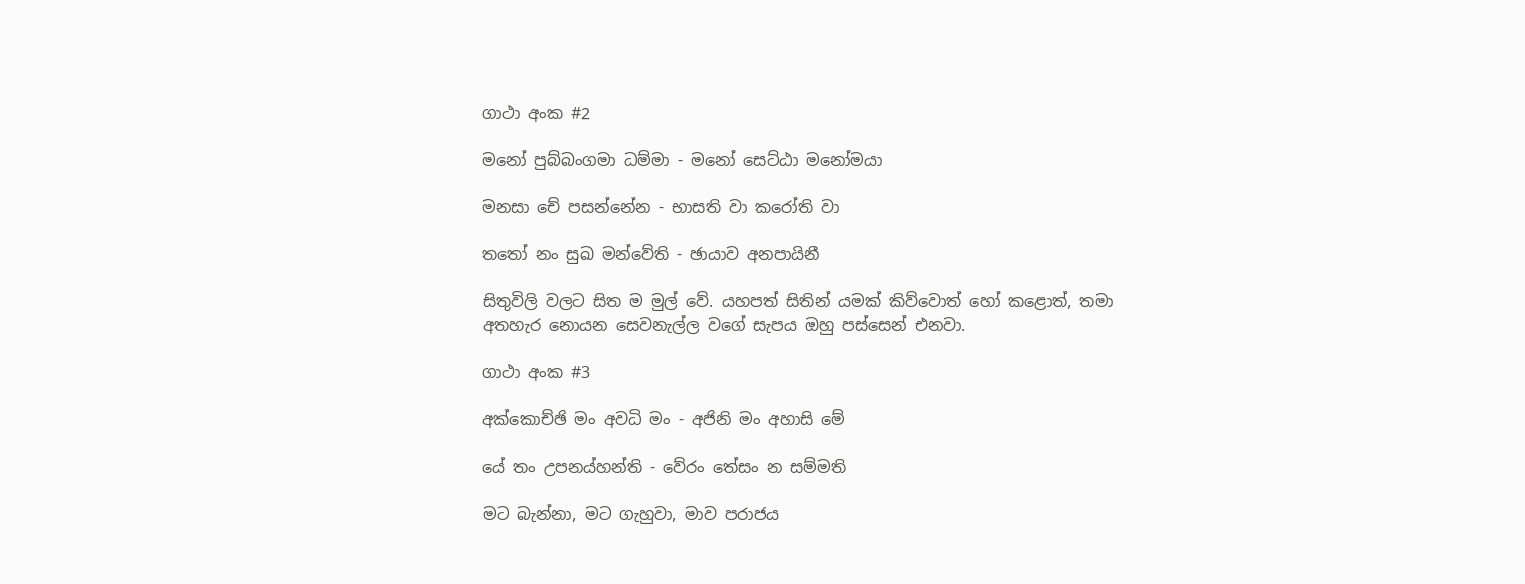ගාථා අංක #2

මනෝ පුබ්බංගමා ධම්මා - මනෝ සෙට්ඨා මනෝමයා

මනසා චේ පසන්නේන - භාසති වා කරෝති වා

තතෝ නං සුඛ මන්වේති - ඡායාව අනපායිනී

සිතුවිලි වලට සිත ම මුල් වේ. යහපත් සිතින් යමක් කිව්වොත් හෝ කළොත්, තමා අතහැර නොයන සෙවනැල්ල වගේ සැපය ඔහු පස්සෙන් එනවා.

ගාථා අංක #3

අක්කොච්ඡි මං අවධි මං - අජිනි මං අහාසි මේ

යේ තං උපනය්හන්ති - වේරං තේසං න සම්මති

මට බැන්නා, මට ගැහුවා, මාව පරාජය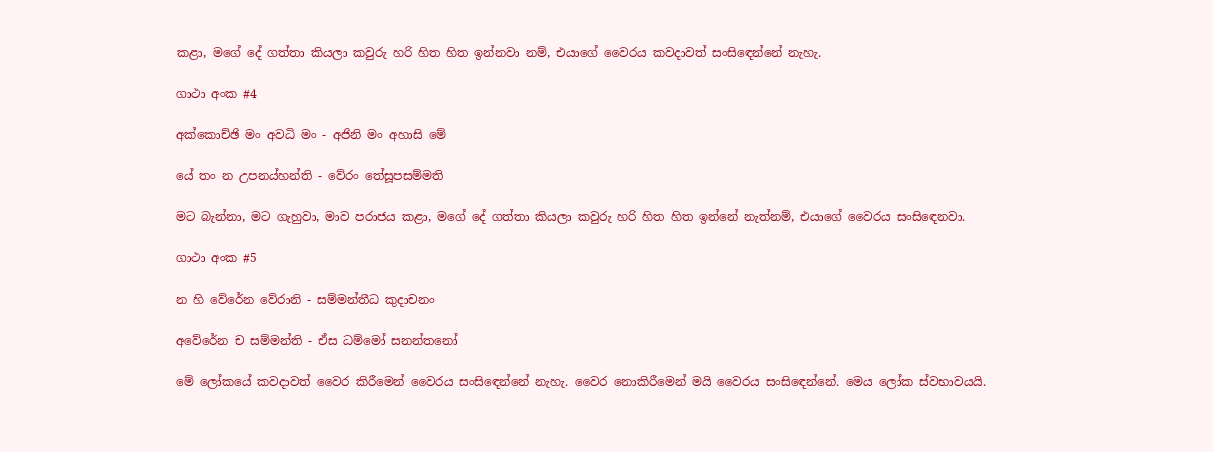කළා, මගේ දේ ගත්තා කියලා කවුරු හරි හිත හිත ඉන්නවා නම්, එයාගේ වෛරය කවදාවත් සංසිඳෙන්නේ නැහැ.

ගාථා අංක #4

අක්කොච්ඡි මං අවධි මං - අජිනි මං අහාසි මේ

යේ තං න උපනය්හන්ති - වේරං තේසූපසම්මති

මට බැන්නා, මට ගැහුවා, මාව පරාජය කළා, මගේ දේ ගත්තා කියලා කවුරු හරි හිත හිත ඉන්නේ නැත්නම්, එයාගේ වෛරය සංසිඳෙනවා.

ගාථා අංක #5

න හි වේරේන වේරානි - සම්මන්තීධ කුදාචනං

අවේරේන ච සම්මන්ති - ඒස ධම්මෝ සනන්තනෝ

මේ ලෝකයේ කවදාවත් වෛර කිරීමෙන් වෛරය සංසිඳෙන්නේ නැහැ. වෛර නොකිරීමෙන් මයි වෛරය සංසිඳෙන්නේ. මෙය ලෝක ස්වභාවයයි.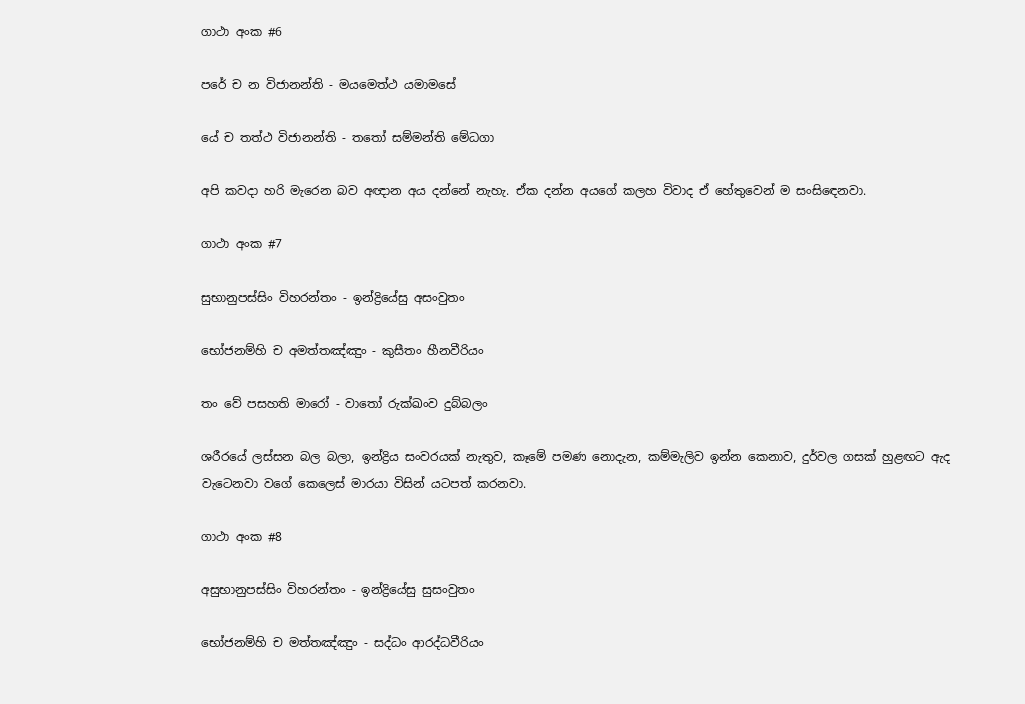ගාථා අංක #6

පරේ ච න විජානන්ති - මයමෙත්ථ යමාමසේ

යේ ච තත්ථ විජානන්ති - තතෝ සම්මන්ති මේධගා

අපි කවදා හරි මැරෙන බව අඥාන අය දන්නේ නැහැ. ඒක දන්න අයගේ කලහ විවාද ඒ හේතුවෙන් ම සංසිඳෙනවා.

ගාථා අංක #7

සුභානුපස්සිං විහරන්තං - ඉන්ද්‍රියේසු අසංවුතං

භෝජනම්හි ච අමත්තඤ්ඤුං - කුසීතං හීනවීරියං

තං වේ පසහති මාරෝ - වාතෝ රුක්ඛංව දුබ්බලං

ශරීරයේ ලස්සන බල බලා, ඉන්ද්‍රිය සංවරයක් නැතුව, කෑමේ පමණ නොදැන, කම්මැලිව ඉන්න කෙනාව, දුර්වල ගසක් හුළඟට ඇද වැටෙනවා වගේ කෙලෙස් මාරයා විසින් යටපත් කරනවා.

ගාථා අංක #8

අසුභානුපස්සිං විහරන්තං - ඉන්ද්‍රියේසු සුසංවුතං

භෝජනම්හි ච මත්තඤ්ඤුං - සද්ධං ආරද්ධවීරියං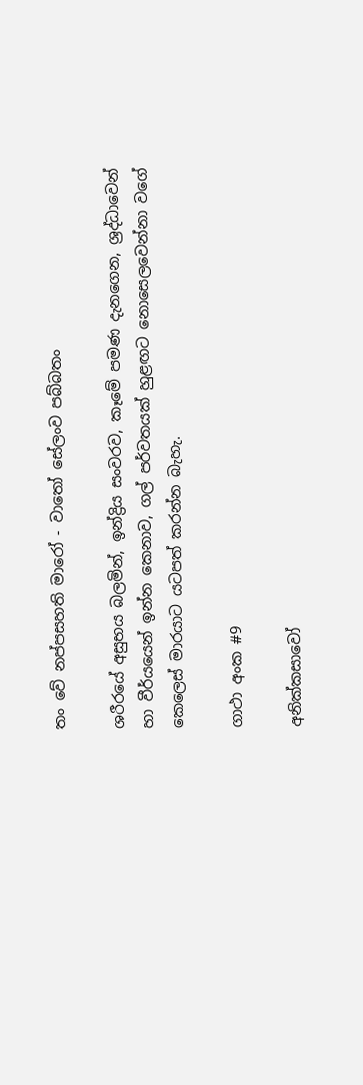තං වේ නප්පසහති මාරෝ - වාතෝ සේලංව පබ්බතං

ශරීරයේ අසුභය බලමින්, ඉන්ද්‍රිය සංවරව, කෑමේ පමණ දැනගෙන, ශ්‍රද්ධාවෙන් හා වීර්යයෙන් ඉන්න කෙනාව, ගල් පර්වතයක් හුළඟට නොසෙලවෙන්නා වගේ කෙලෙස් මාරයාට යටපත් කරන්න බැහැ.

ගාථා අංක #9

අනික්කසාවෝ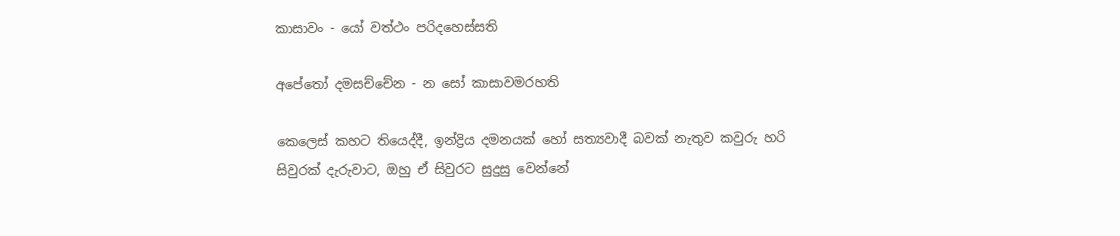කාසාවං - යෝ වත්ථං පරිදහෙස්සති

අපේතෝ දමසච්චේන - න සෝ කාසාවමරහති

කෙලෙස් කහට තියෙද්දී, ඉන්ද්‍රිය දමනයක් හෝ සත්‍යවාදී බවක් නැතුව කවුරු හරි සිවුරක් දැරුවාට, ඔහු ඒ සිවුරට සුදුසු වෙන්නේ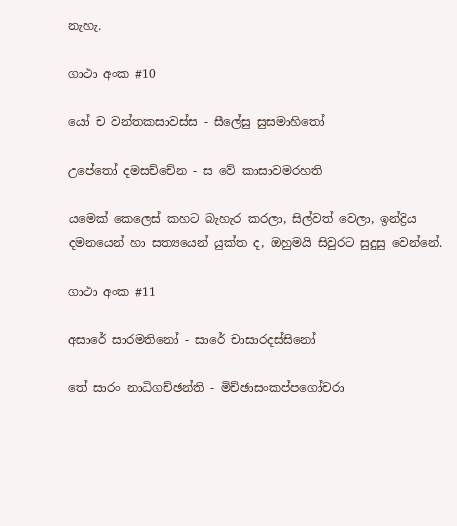නැහැ.

ගාථා අංක #10

යෝ ච වන්තකසාවස්ස - සීලේසු සුසමාහිතෝ

උපේතෝ දමසච්චේන - ස වේ කාසාවමරහති

යමෙක් කෙලෙස් කහට බැහැර කරලා, සිල්වත් වෙලා, ඉන්ද්‍රිය දමනයෙන් හා සත්‍යයෙන් යුක්ත ද, ඔහුමයි සිවුරට සුදුසු වෙන්නේ.

ගාථා අංක #11

අසාරේ සාරමතිනෝ - සාරේ චාසාරදස්සිනෝ

තේ සාරං නාධිගච්ඡන්ති - මිච්ඡාසංකප්පගෝචරා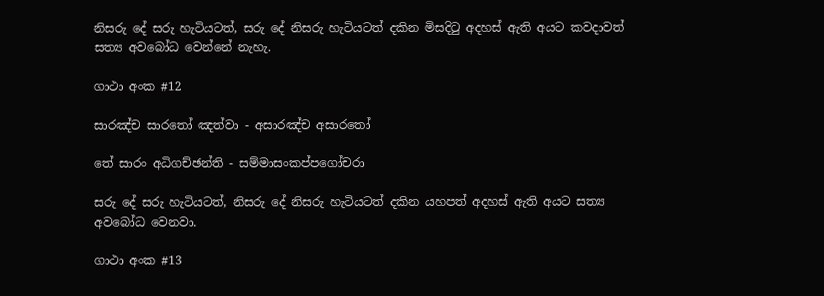නිසරු දේ සරු හැටියටත්, සරු දේ නිසරු හැටියටත් දකින මිසදිටු අදහස් ඇති අයට කවදාවත් සත්‍ය අවබෝධ වෙන්නේ නැහැ.

ගාථා අංක #12

සාරඤ්ච සාරතෝ ඤත්වා - අසාරඤ්ච අසාරතෝ

තේ සාරං අධිගච්ඡන්ති - සම්මාසංකප්පගෝචරා

සරු දේ සරු හැටියටත්, නිසරු දේ නිසරු හැටියටත් දකින යහපත් අදහස් ඇති අයට සත්‍ය අවබෝධ වෙනවා.

ගාථා අංක #13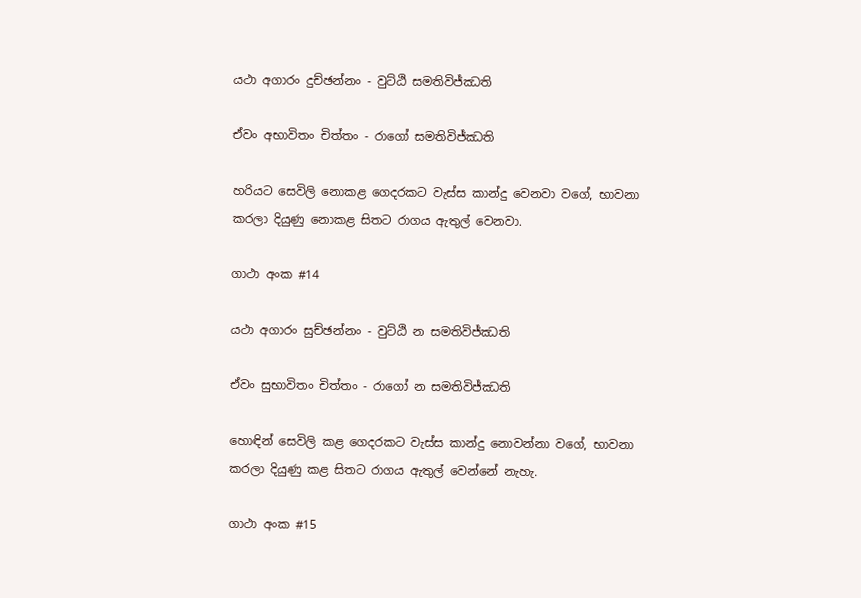යථා අගාරං දුච්ඡන්නං - වුට්ඨි සමතිවිජ්ඣති

ඒවං අභාවිතං චිත්තං - රාගෝ සමතිවිජ්ඣති

හරියට සෙවිලි නොකළ ගෙදරකට වැස්ස කාන්දු වෙනවා වගේ, භාවනා කරලා දියුණු නොකළ සිතට රාගය ඇතුල් වෙනවා.

ගාථා අංක #14

යථා අගාරං සුච්ඡන්නං - වුට්ඨි න සමතිවිජ්ඣති

ඒවං සුභාවිතං චිත්තං - රාගෝ න සමතිවිජ්ඣති

හොඳින් සෙවිලි කළ ගෙදරකට වැස්ස කාන්දු නොවන්නා වගේ, භාවනා කරලා දියුණු කළ සිතට රාගය ඇතුල් වෙන්නේ නැහැ.

ගාථා අංක #15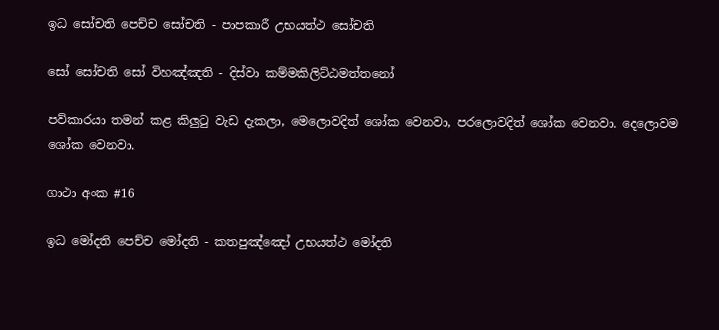ඉධ සෝචති පෙච්ච සෝචති - පාපකාරී උභයත්ථ සෝචති

සෝ සෝචති සෝ විහඤ්ඤති - දිස්වා කම්මකිලිට්ඨමත්තනෝ

පව්කාරයා තමන් කළ කිලුටු වැඩ දැකලා, මෙලොවදිත් ශෝක වෙනවා, පරලොවදිත් ශෝක වෙනවා. දෙලොවම ශෝක වෙනවා.

ගාථා අංක #16

ඉධ මෝදති පෙච්ච මෝදති - කතපුඤ්ඤෝ උභයත්ථ මෝදති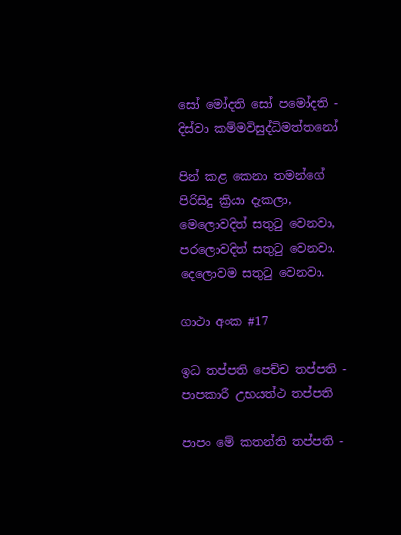සෝ මෝදති සෝ පමෝදති - දිස්වා කම්මවිසුද්ධිමත්තනෝ

පින් කළ කෙනා තමන්ගේ පිරිසිදු ක්‍රියා දැකලා, මෙලොවදිත් සතුටු වෙනවා, පරලොවදිත් සතුටු වෙනවා. දෙලොවම සතුටු වෙනවා.

ගාථා අංක #17

ඉධ තප්පති පෙච්ච තප්පති - පාපකාරී උභයත්ථ තප්පති

පාපං මේ කතන්ති තප්පති -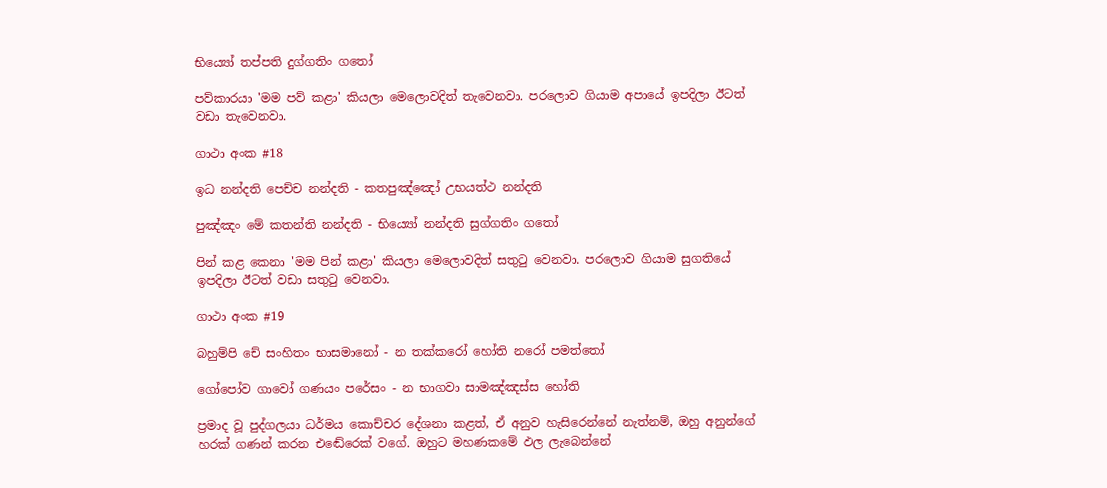භිය්‍යෝ තප්පති දුග්ගතිං ගතෝ

පව්කාරයා 'මම පව් කළා' කියලා මෙලොවදිත් තැවෙනවා. පරලොව ගියාම අපායේ ඉපදිලා ඊටත් වඩා තැවෙනවා.

ගාථා අංක #18

ඉධ නන්දති පෙච්ච නන්දති - කතපුඤ්ඤෝ උභයත්ථ නන්දති

පුඤ්ඤං මේ කතන්ති නන්දති - භිය්‍යෝ නන්දති සුග්ගතිං ගතෝ

පින් කළ කෙනා 'මම පින් කළා' කියලා මෙලොවදිත් සතුටු වෙනවා. පරලොව ගියාම සුගතියේ ඉපදිලා ඊටත් වඩා සතුටු වෙනවා.

ගාථා අංක #19

බහුම්පි චේ සංහිතං භාසමානෝ - න තක්කරෝ හෝති නරෝ පමත්තෝ

ගෝපෝව ගාවෝ ගණයං පරේසං - න භාගවා සාමඤ්ඤස්ස හෝති

ප්‍රමාද වූ පුද්ගලයා ධර්මය කොච්චර දේශනා කළත්, ඒ අනුව හැසිරෙන්නේ නැත්නම්, ඔහු අනුන්ගේ හරක් ගණන් කරන එඬේරෙක් වගේ. ඔහුට මහණකමේ ඵල ලැබෙන්නේ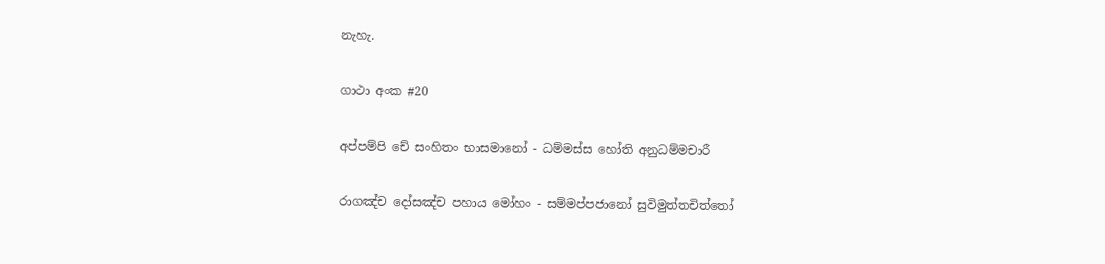නැහැ.

ගාථා අංක #20

අප්පම්පි චේ සංහිතං භාසමානෝ - ධම්මස්ස හෝති අනුධම්මචාරී

රාගඤ්ච දෝසඤ්ච පහාය මෝහං - සම්මප්පජානෝ සුවිමුත්තචිත්තෝ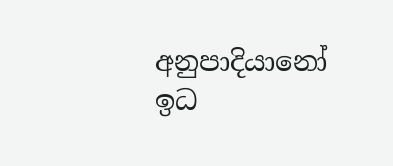අනුපාදියානෝ ඉධ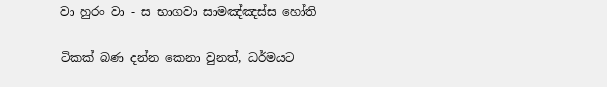වා හුරං වා - ස භාගවා සාමඤ්ඤස්ස හෝති

ටිකක් බණ දන්න කෙනා වුනත්, ධර්මයට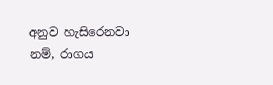අනුව හැසිරෙනවා නම්, රාගය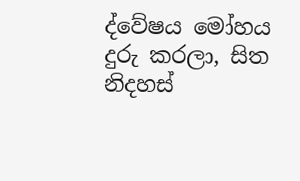ද්වේෂය මෝහය දුරු කරලා, සිත නිදහස්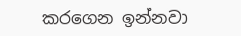කරගෙන ඉන්නවා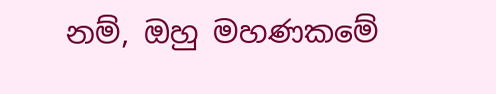නම්, ඔහු මහණකමේ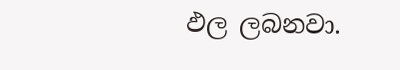ඵල ලබනවා.